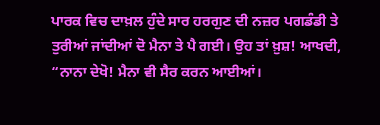ਪਾਰਕ ਵਿਚ ਦਾਖ਼ਲ ਹੁੰਦੇ ਸਾਰ ਹਰਗੁਣ ਦੀ ਨਜ਼ਰ ਪਗਡੰਡੀ ਤੇ ਤੁਰੀਆਂ ਜਾਂਦੀਆਂ ਦੋ ਮੈਨਾ ਤੇ ਪੈ ਗਈ। ਉਹ ਤਾਂ ਖ਼ੁਸ਼! ਆਖਦੀ, “ਨਾਨਾ ਦੇਖੋ! ਮੈਨਾ ਵੀ ਸੈਰ ਕਰਨ ਆਈਆਂ।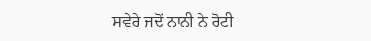ਸਵੇਰੇ ਜਦੋਂ ਨਾਨੀ ਨੇ ਰੋਟੀ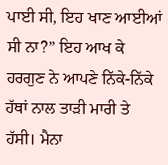ਪਾਈ ਸੀ, ਇਹ ਖਾਣ ਆਈਆਂ ਸੀ ਨਾ?” ਇਹ ਆਖ ਕੇ ਹਰਗੁਣ ਨੇ ਆਪਣੇ ਨਿੱਕੇ-ਨਿੱਕੇ ਹੱਥਾਂ ਨਾਲ ਤਾੜੀ ਮਾਰੀ ਤੇ ਹੱਸੀ। ਮੈਨਾ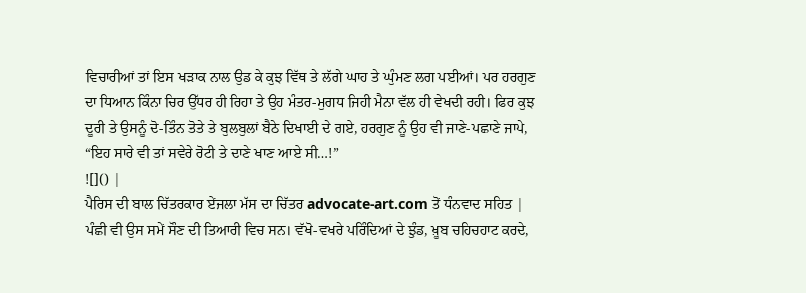ਵਿਚਾਰੀਆਂ ਤਾਂ ਇਸ ਖੜਾਕ ਨਾਲ ਉਡ ਕੇ ਕੁਝ ਵਿੱਥ ਤੇ ਲੱਗੇ ਘਾਹ ਤੇ ਘੁੰਮਣ ਲਗ ਪਈਆਂ। ਪਰ ਹਰਗੁਣ ਦਾ ਧਿਆਨ ਕਿੰਨਾ ਚਿਰ ਉੱਧਰ ਹੀ ਰਿਹਾ ਤੇ ਉਹ ਮੰਤਰ-ਮੁਗਧ ਜਿਹੀ ਮੈਨਾ ਵੱਲ ਹੀ ਵੇਖਦੀ ਰਹੀ। ਫਿਰ ਕੁਝ ਦੂਰੀ ਤੇ ਉਸਨੂੰ ਦੋ-ਤਿੰਨ ਤੋਤੇ ਤੇ ਬੁਲਬੁਲਾਂ ਬੈਠੇ ਦਿਖਾਈ ਦੇ ਗਏ, ਹਰਗੁਣ ਨੂੰ ਉਹ ਵੀ ਜਾਣੇ-ਪਛਾਣੇ ਜਾਪੇ, “ਇਹ ਸਾਰੇ ਵੀ ਤਾਂ ਸਵੇਰੇ ਰੋਟੀ ਤੇ ਦਾਣੇ ਖਾਣ ਆਏ ਸੀ…!”
![]() |
ਪੈਰਿਸ ਦੀ ਬਾਲ ਚਿੱਤਰਕਾਰ ਏਂਜਲਾ ਮੱਸ ਦਾ ਚਿੱਤਰ advocate-art.com ਤੋਂ ਧੰਨਵਾਦ ਸਹਿਤ |
ਪੰਛੀ ਵੀ ਉਸ ਸਮੇਂ ਸੌਣ ਦੀ ਤਿਆਰੀ ਵਿਚ ਸਨ। ਵੱਖੋ-ਵਖਰੇ ਪਰਿੰਦਿਆਂ ਦੇ ਝੁੰਡ, ਖ਼ੂਬ ਚਹਿਚਹਾਟ ਕਰਦੇ,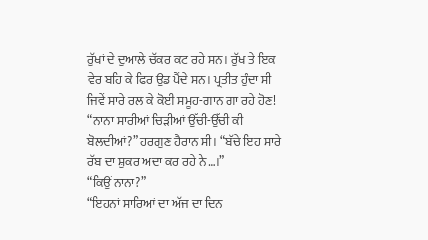ਰੁੱਖਾਂ ਦੇ ਦੁਆਲੇ ਚੱਕਰ ਕਟ ਰਹੇ ਸਨ। ਰੁੱਖ ਤੇ ਇਕ ਵੇਰ ਬਹਿ ਕੇ ਫਿਰ ਉਡ ਪੈਂਦੇ ਸਨ। ਪ੍ਰਤੀਤ ਹੁੰਦਾ ਸੀ ਜਿਵੇਂ ਸਾਰੇ ਰਲ ਕੇ ਕੋਈ ਸਮੂਹ-ਗਾਨ ਗਾ ਰਹੇ ਹੋਣ!
“ਨਾਨਾ ਸਾਰੀਆਂ ਚਿੜੀਆਂ ਉੱਚੀ-ਉੱਚੀ ਕੀ ਬੋਲਦੀਆਂ?” ਹਰਗੁਣ ਹੈਰਾਨ ਸੀ। “ਬੱਚੇ ਇਹ ਸਾਰੇ ਰੱਬ ਦਾ ਸ਼ੁਕਰ ਅਦਾ ਕਰ ਰਹੇ ਨੇ…।”
“ਕਿਉਂ ਨਾਨਾ?”
“ਇਹਨਾਂ ਸਾਰਿਆਂ ਦਾ ਅੱਜ ਦਾ ਦਿਨ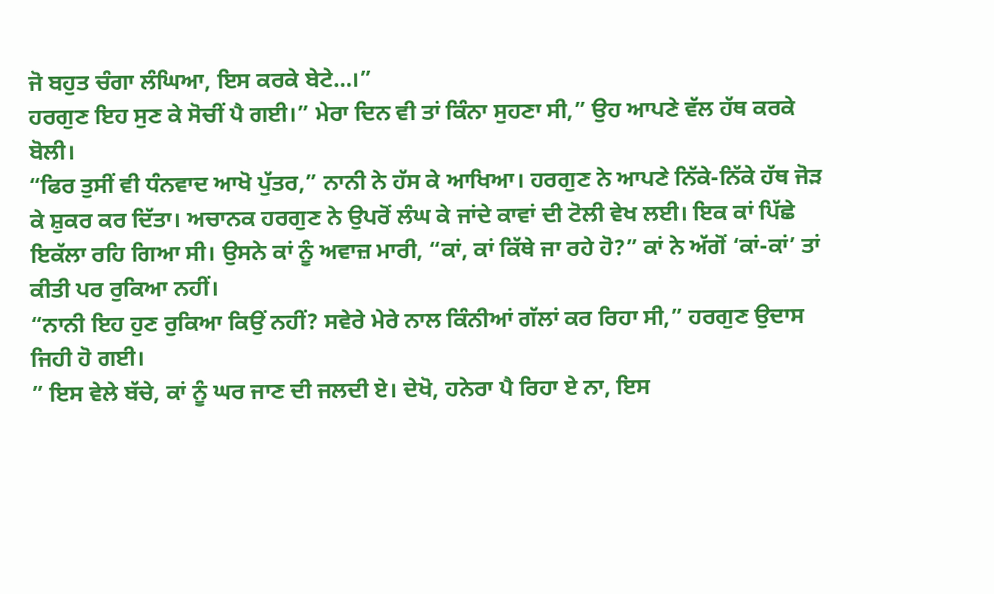ਜੋ ਬਹੁਤ ਚੰਗਾ ਲੰਘਿਆ, ਇਸ ਕਰਕੇ ਬੇਟੇ…।”
ਹਰਗੁਣ ਇਹ ਸੁਣ ਕੇ ਸੋਚੀਂ ਪੈ ਗਈ।” ਮੇਰਾ ਦਿਨ ਵੀ ਤਾਂ ਕਿੰਨਾ ਸੁਹਣਾ ਸੀ,” ਉਹ ਆਪਣੇ ਵੱਲ ਹੱਥ ਕਰਕੇ ਬੋਲੀ।
“ਫਿਰ ਤੁਸੀਂ ਵੀ ਧੰਨਵਾਦ ਆਖੋ ਪੁੱਤਰ,” ਨਾਨੀ ਨੇ ਹੱਸ ਕੇ ਆਖਿਆ। ਹਰਗੁਣ ਨੇ ਆਪਣੇ ਨਿੱਕੇ-ਨਿੱਕੇ ਹੱਥ ਜੋੜ ਕੇ ਸ਼ੁਕਰ ਕਰ ਦਿੱਤਾ। ਅਚਾਨਕ ਹਰਗੁਣ ਨੇ ਉਪਰੋਂ ਲੰਘ ਕੇ ਜਾਂਦੇ ਕਾਵਾਂ ਦੀ ਟੋਲੀ ਵੇਖ ਲਈ। ਇਕ ਕਾਂ ਪਿੱਛੇ ਇਕੱਲਾ ਰਹਿ ਗਿਆ ਸੀ। ਉਸਨੇ ਕਾਂ ਨੂੰ ਅਵਾਜ਼ ਮਾਰੀ, “ਕਾਂ, ਕਾਂ ਕਿੱਥੇ ਜਾ ਰਹੇ ਹੋ?” ਕਾਂ ਨੇ ਅੱਗੋਂ ‘ਕਾਂ-ਕਾਂ’ ਤਾਂ ਕੀਤੀ ਪਰ ਰੁਕਿਆ ਨਹੀਂ।
“ਨਾਨੀ ਇਹ ਹੁਣ ਰੁਕਿਆ ਕਿਉਂ ਨਹੀਂ? ਸਵੇਰੇ ਮੇਰੇ ਨਾਲ ਕਿੰਨੀਆਂ ਗੱਲਾਂ ਕਰ ਰਿਹਾ ਸੀ,” ਹਰਗੁਣ ਉਦਾਸ ਜਿਹੀ ਹੋ ਗਈ।
” ਇਸ ਵੇਲੇ ਬੱਚੇ, ਕਾਂ ਨੂੰ ਘਰ ਜਾਣ ਦੀ ਜਲਦੀ ਏ। ਦੇਖੋ, ਹਨੇਰਾ ਪੈ ਰਿਹਾ ਏ ਨਾ, ਇਸ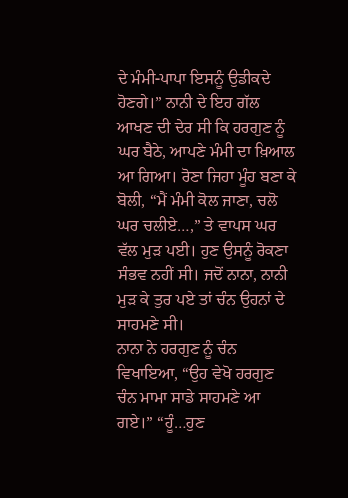ਦੇ ਮੰਮੀ-ਪਾਪਾ ਇਸਨੂੰ ਉਡੀਕਦੇ ਹੋਣਗੇ।” ਨਾਨੀ ਦੇ ਇਹ ਗੱਲ ਆਖਣ ਦੀ ਦੇਰ ਸੀ ਕਿ ਹਰਗੁਣ ਨੂੰ ਘਰ ਬੈਠੇ, ਆਪਣੇ ਮੰਮੀ ਦਾ ਖ਼ਿਆਲ ਆ ਗਿਆ। ਰੋਣਾ ਜਿਹਾ ਮੂੰਹ ਬਣਾ ਕੇ ਬੋਲੀ, “ਮੈਂ ਮੰਮੀ ਕੋਲ ਜਾਣਾ, ਚਲੋ ਘਰ ਚਲੀਏ…,” ਤੇ ਵਾਪਸ ਘਰ ਵੱਲ ਮੁੜ ਪਈ। ਹੁਣ ਉਸਨੂੰ ਰੋਕਣਾ ਸੰਭਵ ਨਹੀਂ ਸੀ। ਜਦੋਂ ਨਾਨਾ, ਨਾਨੀ ਮੁੜ ਕੇ ਤੁਰ ਪਏ ਤਾਂ ਚੰਨ ਉਹਨਾਂ ਦੇ ਸਾਹਮਣੇ ਸੀ।
ਨਾਨਾ ਨੇ ਹਰਗੁਣ ਨੂੰ ਚੰਨ ਵਿਖਾਇਆ, “ਉਹ ਵੇਖੋ ਹਰਗੁਣ ਚੰਨ ਮਾਮਾ ਸਾਡੇ ਸਾਹਮਣੇ ਆ ਗਏ।” “ਹੂੰ…ਹੁਣ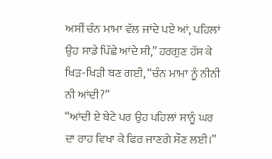ਅਸੀਂ ਚੰਨ ਮਾਮਾ ਵੱਲ ਜਾਂਦੇ ਪਏ ਆਂ, ਪਹਿਲਾਂ ਉਹ ਸਾਡੇ ਪਿੱਛੇ ਆਂਦੇ ਸੀ,” ਹਰਗੁਣ ਹੱਸ ਕੇ ਖਿੜ-ਖਿੜੀ ਬਣ ਗਈ, “ਚੰਨ ਮਾਮਾ ਨੂੰ ਨੀਨੀ ਨੀ ਆਂਦੀ?”
“ਆਂਦੀ ਏ ਬੇਟੇ ਪਰ ਉਹ ਪਹਿਲਾਂ ਸਾਨੂੰ ਘਰ ਦਾ ਰਾਹ ਵਿਖਾ ਕੇ ਫਿਰ ਜਾਣਗੇ ਸੌਣ ਲਈ।”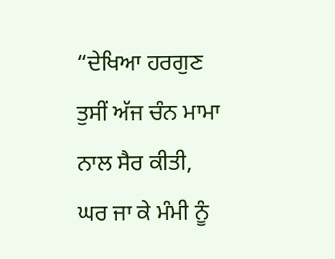“ਦੇਖਿਆ ਹਰਗੁਣ ਤੁਸੀਂ ਅੱਜ ਚੰਨ ਮਾਮਾ ਨਾਲ ਸੈਰ ਕੀਤੀ, ਘਰ ਜਾ ਕੇ ਮੰਮੀ ਨੂੰ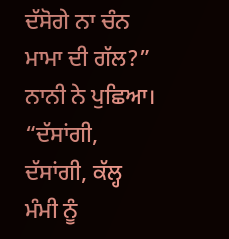ਦੱਸੋਗੇ ਨਾ ਚੰਨ ਮਾਮਾ ਦੀ ਗੱਲ?” ਨਾਨੀ ਨੇ ਪੁਛਿਆ।
“ਦੱਸਾਂਗੀ, ਦੱਸਾਂਗੀ, ਕੱਲ੍ਹ ਮੰਮੀ ਨੂੰ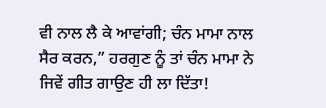ਵੀ ਨਾਲ ਲੈ ਕੇ ਆਵਾਂਗੀ; ਚੰਨ ਮਾਮਾ ਨਾਲ ਸੈਰ ਕਰਨ,” ਹਰਗੁਣ ਨੂੰ ਤਾਂ ਚੰਨ ਮਾਮਾ ਨੇ ਜਿਵੇਂ ਗੀਤ ਗਾਉਣ ਹੀ ਲਾ ਦਿੱਤਾ!